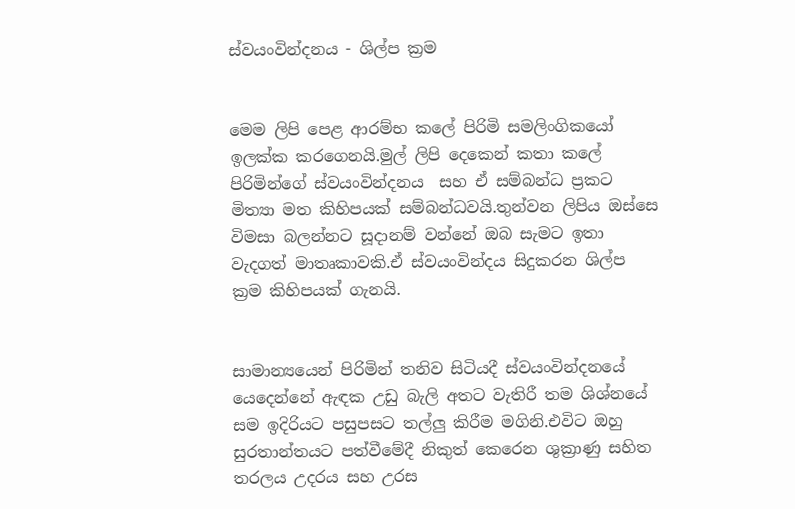ස්වයංවින්දනය - ශිල්ප ක්‍රම


මෙම ලිපි පෙළ ආරම්භ කලේ පිරිමි සමලිංගිකයෝ ඉලක්ක කරගෙනයි.මුල් ලිපි දෙකෙන් කතා කලේ පිරිමින්ගේ ස්වයංවින්දනය  සහ ඒ සම්බන්ධ ප්‍රකට මිත්‍යා මත කිහිපයක් සම්බන්ධවයි.තුන්වන ලිපිය ඔස්සෙ විමසා බලන්නට සූදානම් වන්නේ ඔබ සැමට ඉතා වැදගත් මාතෘකාවකි.ඒ ස්වයංවින්දය සිදුකරන ශිල්ප ක්‍රම කිහිපයක් ගැනයි.


සාමාන්‍යයෙන් පිරිමින් තනිව සිටියදී ස්වයංවින්දනයේ යෙදෙන්නේ ඇඳක උඩු බැලි අතට වැතිරී තම ශිශ්නයේ සම ඉදිරියට පසුපසට තල්ලු කිරීම මගිනි.එවිට ඔහු සුරතාන්තයට පත්වීමේදී නිකුත් කෙරෙන ශුක්‍රාණු සහිත තරලය උදරය සහ උරස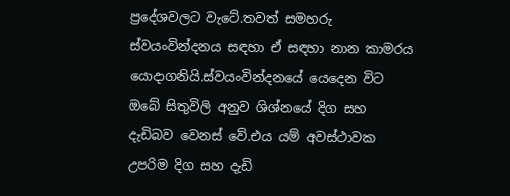ප්‍රදේශවලට වැටේ.තවත් සමහරු ස්වයංවින්දනය සඳහා ඒ සඳහා නාන කාමරය යොදාගනියි.ස්වයංවින්දනයේ යෙදෙන විට ඔබේ සිතුවිලි අනුව ශිශ්නයේ දිග සහ දැඩිබව වෙනස් වේ.එය යම් අවස්ථාවක උපරිම දිග සහ දැඩි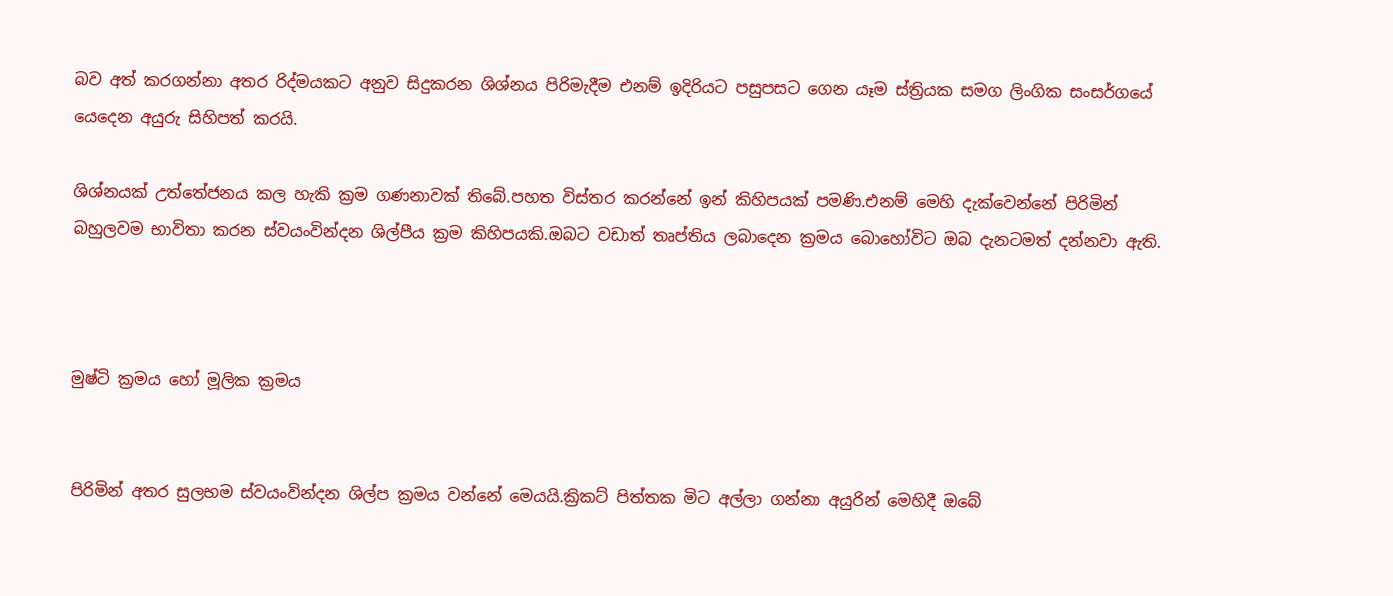බව අත් කරගන්නා අතර රිද්මයකට අනුව සිදුකරන ශිශ්නය පිරිමැදීම එනම් ඉදිරියට පසුපසට ගෙන යෑම ස්ත්‍රියක සමග ලිංගික සංසර්ගයේ යෙදෙන අයුරු සිහිපත් කරයි.

ශිශ්නයක් උත්තේජනය කල හැකි ක්‍රම ගණනාවක් තිබේ.පහත විස්තර කරන්නේ ඉන් කිහිපයක් පමණි.එනම් මෙහි දැක්වෙන්නේ පිරිමින් බහුලවම භාවිතා කරන ස්වයංවින්දන ශිල්පීය ක්‍රම කිහිපයකි.ඔබට වඩාත් තෘප්තිය ලබාදෙන ක්‍රමය බොහෝවිට ඔබ දැනටමත් දන්නවා ඇති.



මුෂ්ටි ක්‍රමය හෝ මූලික ක්‍රමය


පිරිමින් අතර සුලභම ස්වයංවින්දන ශිල්ප ක්‍රමය වන්නේ මෙයයි.ක්‍රිකට් පිත්තක මිට අල්ලා ගන්නා අයුරින් මෙහිදී ඔබේ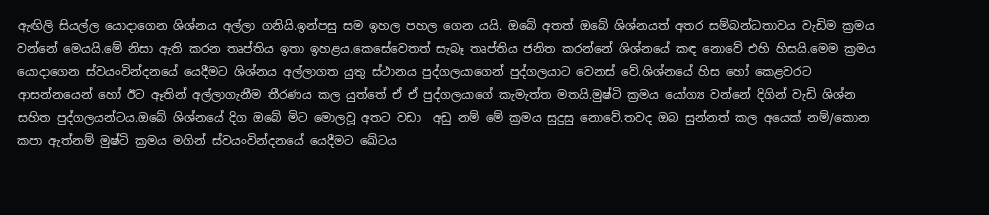ඇඟිලි සියල්ල යොදාගෙන ශිශ්නය අල්ලා ගනියි.ඉන්පසු සම ඉහල පහල ගෙන යයි. ඔබේ අතත් ඔබේ ශිශ්නයත් අතර සම්බන්ධතාවය වැඩිම ක්‍රමය වන්නේ මෙයයි.මේ නිසා ඇති කරන තෘප්තිය ඉතා ඉහළය.කෙසේවෙතත් සැබෑ තෘප්තිය ජනිත කරන්නේ ශිශ්නයේ කඳ නොවේ එහි හිසයි.මෙම ක්‍රමය යොදාගෙන ස්වයංවින්දනයේ යෙදීමට ශිශ්නය අල්ලාගත යුතු ස්ථානය පුද්ගලයාගෙන් පුද්ගලයාට වෙනස් වේ.ශිශ්නයේ හිස හෝ කෙළවරට ආසන්නයෙන් හෝ ඊට ඈතින් අල්ලාගැනීම තීරණය කල යුත්තේ ඒ ඒ පුද්ගලයාගේ කැමැත්ත මතයි.මුෂ්ටි ක්‍රමය යෝග්‍ය වන්නේ දිගින් වැඩි ශිශ්න සහිත පුද්ගලයන්ටය.ඔබේ ශිශ්නයේ දිග ඔබේ මිට මොලවූ අතට වඩා  අඩු නම් මේ ක්‍රමය සුදුසු නොවේ.තවද ඔබ සුන්නත් කල අයෙක් නම්/කොන කපා ඇත්නම් මුෂ්ටි ක්‍රමය මගින් ස්වයංවින්දනයේ යෙදීමට ඛේටය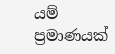යම් ප්‍රමාණයක්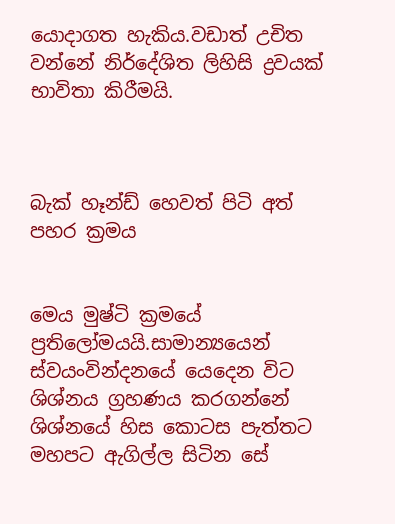යොදාගත හැකිය.වඩාත් උචිත වන්නේ නිර්දේශිත ලිහිසි ද්‍රවයක් භාවිතා කිරීමයි.



බැක් හෑන්ඩ් හෙවත් පිටි අත් පහර ක්‍රමය


මෙය මුෂ්ටි ක්‍රමයේ ප්‍රතිලෝමයයි.සාමාන්‍යයෙන් ස්වයංවින්දනයේ යෙදෙන විට ශිශ්නය ග්‍රහණය කරගන්නේ ශිශ්නයේ හිස කොටස පැත්තට මහපට ඇගිල්ල සිටින සේ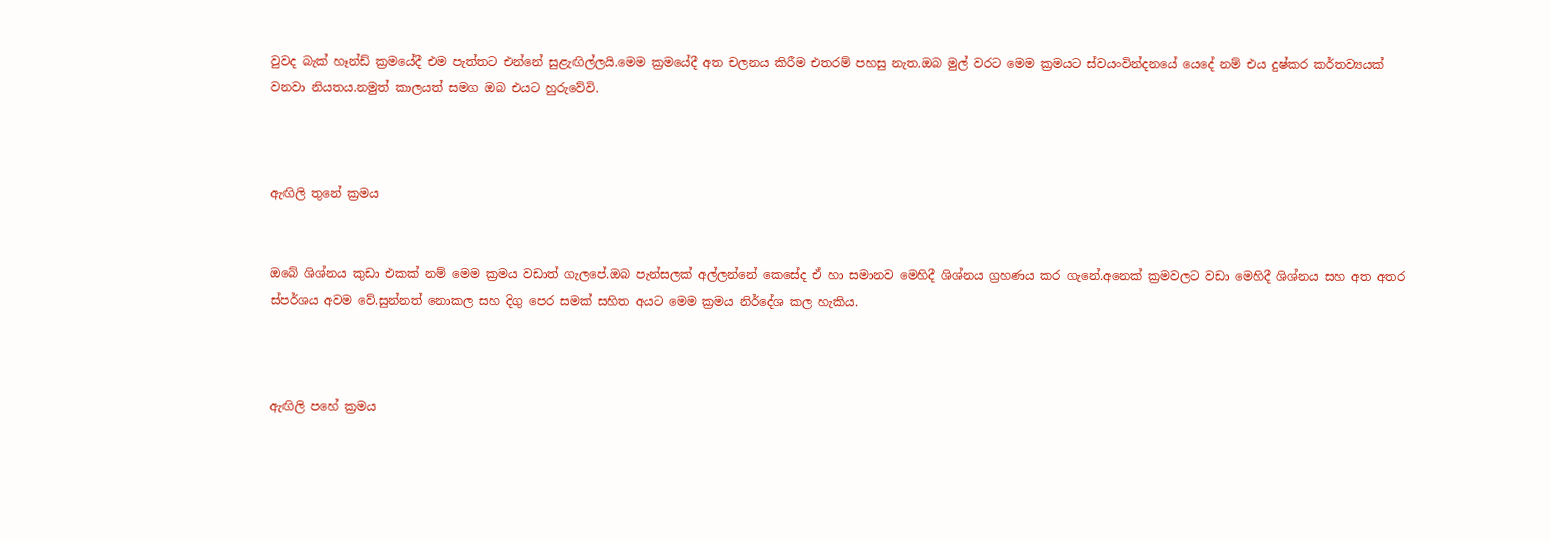වුවද බැක් හෑන්ඩ් ක්‍රමයේදී එම පැත්තට එන්නේ සුළැඟිල්ලයි.මෙම ක්‍රමයේදී අත චලනය කිරීම එතරම් පහසු නැත.ඔබ මුල් වරට මෙම ක්‍රමයට ස්වයංවින්දනයේ යෙදේ නම් එය දුෂ්කර කර්තව්‍යයක් වනවා නියතය.නමුත් කාලයත් සමග ඔබ එයට හුරුවේවි.



ඇඟිලි තුනේ ක්‍රමය


ඔබේ ශිශ්නය කුඩා එකක් නම් මෙම ක්‍රමය වඩාත් ගැලපේ.ඔබ පැන්සලක් අල්ලන්නේ කෙසේද ඒ හා සමානව මෙහිදී ශිශ්නය ග්‍රහණය කර ගැනේ.අනෙක් ක්‍රමවලට වඩා මෙහිදී ශිශ්නය සහ අත අතර ස්පර්ශය අවම වේ.සුන්නත් නොකල සහ දිගු පෙර සමක් සහිත අයට මෙම ක්‍රමය නිර්දේශ කල හැකිය.



ඇඟිලි පහේ ක්‍රමය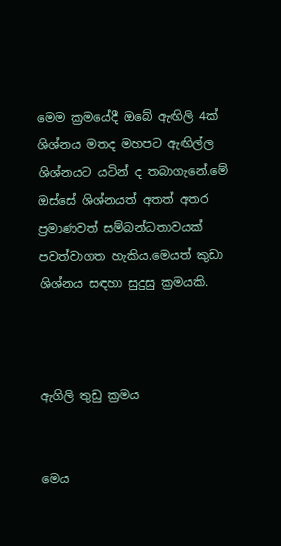මෙම ක්‍රමයේදී ඔබේ ඇඟිලි 4ක් ශිශ්නය මතද මහපට ඇඟිල්ල ශිශ්නයට යටින් ද තබාගැනේ.මේ ඔස්සේ ශිශ්නයත් අතත් අතර ප්‍රමාණවත් සම්බන්ධතාවයක් පවත්වාගත හැකිය.මෙයත් කුඩා ශිශ්නය සඳහා සුදුසු ක්‍රමයකි.



ඇගිලි තුඩු ක්‍රමය


මෙය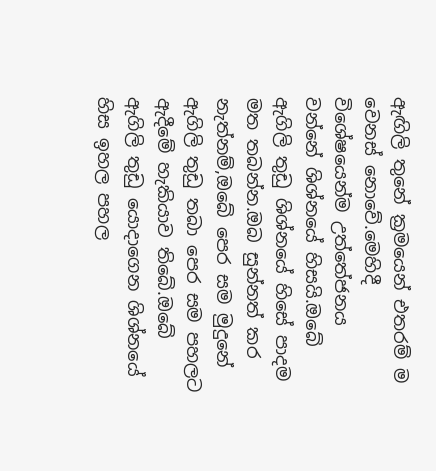ඇඟිලි තුනේ ක්‍රමයෙන් එතරම් ම වෙනස් නොවේ.මෙහිදී විශේෂයෙන්ම උත්තේජනය වන්නේ ශිශ්නයේ හිසයි.ඔබේ ඇගිලි තුඩු ශිශ්නයේ හිසේ පාදම මත තබන්න.ඔබ සුන්නත් කර නැත්නම්,ඔබේ පෙර සම මුදුනේ ඇගිලි තුඩු තබා පෙර සම පහලට ඇදීමේ හැකියාව තිබේ.ඔබේ ඇගිලි තුඩු යොදාගෙන ශිශ්නයේ හිස ඉහල පහල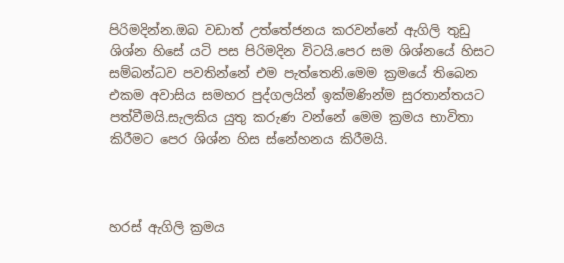පිරිමදින්න.ඔබ වඩාත් උත්තේජනය කරවන්නේ ඇගිලි තුඩු ශිශ්න හිසේ යටි පස පිරිමදින විටයි.පෙර සම ශිශ්නයේ හිසට සම්බන්ධව පවතින්නේ එම පැත්තෙනි.මෙම ක්‍රමයේ තිබෙන එකම අවාසිය සමහර පුද්ගලයින් ඉක්මණින්ම සුරතාන්තයට පත්වීමයි.සැලකිය යුතු කරුණ වන්නේ මෙම ක්‍රමය භාවිතා කිරීමට පෙර ශිශ්න හිස ස්නේහනය කිරීමයි.



හරස් ඇගිලි ක්‍රමය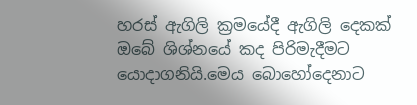හරස් ඇගිලි ක්‍රමයේදී ඇගිලි දෙකක් ඔබේ ශිශ්නයේ කද පිරිමැදීමට යොදාගනියි.මෙය බොහෝදෙනාට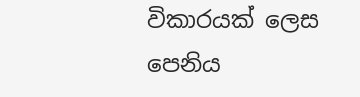විකාරයක් ලෙස පෙනිය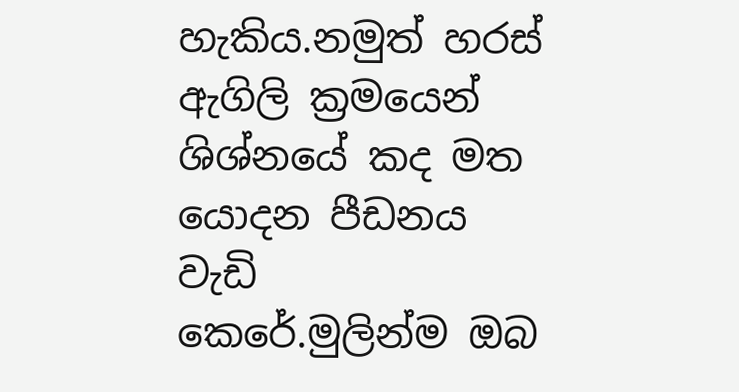හැකිය.නමුත් හරස් ඇගිලි ක්‍රමයෙන් ශිශ්නයේ කද මත යොදන පීඩනය වැඩි කෙරේ.මුලින්ම ඔබ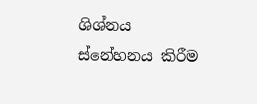ශිශ්නය ස්නේහනය කිරීම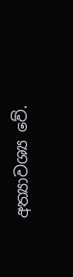අත්‍යාවශ්‍ය වේ.